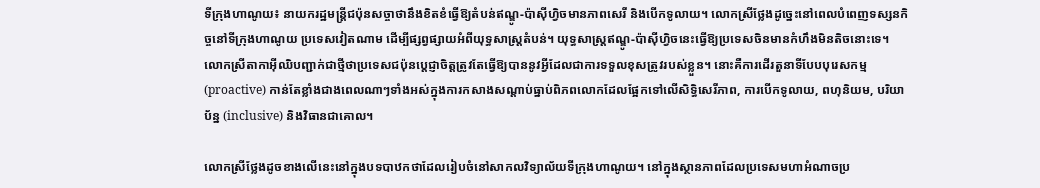ទីក្រុងហាណូយ៖ នាយករដ្ឋមន្ត្រីជប៉ុនសច្ចាថានឹងខិតខំធ្វើឱ្យតំបន់ឥណ្ឌូ-ប៉ាស៊ីហ្វិចមានភាពសេរី និងបើកទូលាយ។ លោកស្រីថ្លែងដូច្នេះនៅពេលបំពេញទស្សនកិច្ចនៅទីក្រុងហាណូយ ប្រទេសវៀតណាម ដើម្បីផ្សព្វផ្សាយអំពីយុទ្ធសាស្ត្រតំបន់។ យុទ្ធសាស្ត្រឥណ្ឌូ-ប៉ាស៊ីហ្វិចនេះធ្វើឱ្យប្រទេសចិនមានកំហឹងមិនតិចនោះទេ។ លោកស្រីតាកាអ៊ីឈិបញ្ជាក់ជាថ្មីថាប្រទេសជប៉ុនប្ដេជ្ញាចិត្តត្រូវតែធ្វើឱ្យបាននូវអ្វីដែលជាការទទួលខុសត្រូវរបស់ខ្លួន។ នោះគឺការដើរតួនាទីបែបបុរេសកម្ម (proactive) កាន់តែខ្លាំងជាងពេលណាៗទាំងអស់ក្នុងការកសាងសណ្ដាប់ធ្នាប់ពិភពលោកដែលផ្អែកទៅលើសិទ្ធិសេរីភាព, ការបើកទូលាយ, ពហុនិយម, បរិយាប័ន្ន (inclusive) និងវិធានជាគោល។

លោកស្រីថ្លែងដូចខាងលើនេះនៅក្នុងបទបាឋកថាដែលរៀបចំនៅសាកលវិទ្យាល័យទីក្រុងហាណូយ។ នៅក្នុងស្ថានភាពដែលប្រទេសមហាអំណាចប្រ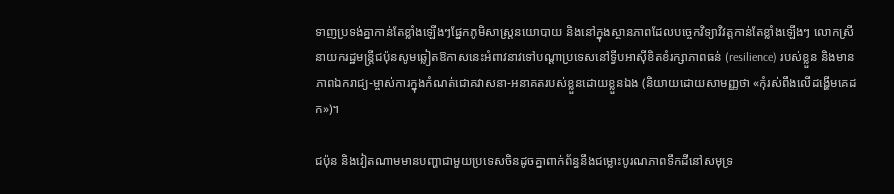ទាញប្រទង់គ្នាកាន់តែខ្លាំងឡើងៗផ្នែកភូមិសាស្ត្រនយោបាយ និងនៅក្នុងស្ថានភាពដែលបច្ចេកវិទ្យាវិវត្តកាន់តែខ្លាំងឡើងៗ លោកស្រីនាយករដ្ឋមន្ត្រីជប៉ុនសូមឆ្លៀតឱកាសនេះអំពាវនាវទៅបណ្ដាប្រទេសនៅទ្វីបអាស៊ីខិតខំរក្សាភាពធន់ (resilience) របស់ខ្លួន និងមានភាពឯករាជ្យ-ម្ចាស់ការក្នុងកំណត់ជោគវាសនា-អនាគតរបស់ខ្លួនដោយខ្លួនឯង (និយាយដោយសាមញ្ញថា «កុំរស់ពឹងលើដង្ហើមគេដក»)។

ជប៉ុន និងវៀតណាមមានបញ្ហាជាមួយប្រទេសចិនដូចគ្នាពាក់ព័ន្ធនឹងជម្លោះបូរណភាពទឹកដីនៅសមុទ្រ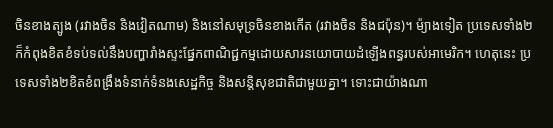ចិនខាងត្បូង (រវាងចិន និងវៀតណាម) និងនៅសមុទ្រចិនខាងកើត (រវាងចិន និងជប៉ុន)។ ម៉្យាងទៀត ប្រទេសទាំង២ក៏កំពុងខិតខំទប់ទល់នឹងបញ្ហារាំងស្ទះផ្នែកពាណិជ្ជកម្មដោយសារនយោបាយដំឡើងពន្ធរបស់អាមេរិក។ ហេតុនេះ ប្រទេសទាំង២ខិតខំពង្រឹងទំនាក់ទំនងសេដ្ឋកិច្ច និងសន្តិសុខជាតិជាមួយគ្នា។ ទោះជាយ៉ាងណា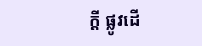ក្ដី ផ្លូវដើ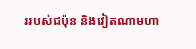ររបស់ជប៉ុន និងវៀតណាមហា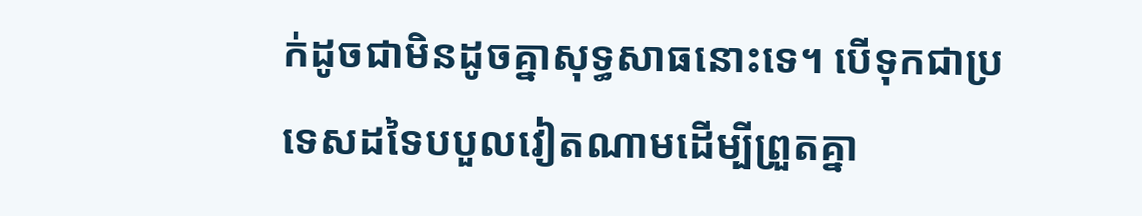ក់ដូចជាមិនដូចគ្នាសុទ្ធសាធនោះទេ។ បើទុកជាប្រទេសដទៃបបួលវៀតណាមដើម្បីព្រួតគ្នា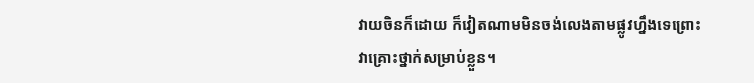វាយចិនក៏ដោយ ក៏វៀតណាមមិនចង់លេងតាមផ្លូវហ្នឹងទេព្រោះវាគ្រោះថ្នាក់សម្រាប់ខ្លួន។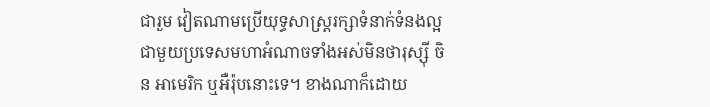ជារួម វៀតណាមប្រើយុទ្ធសាស្ត្ររក្សាទំនាក់ទំនងល្អជាមួយប្រទេសមហាអំណាចទាំងអស់មិនថារុស្ស៊ី ចិន អាមេរិក ឬអឺរ៉ុបនោះទេ។ ខាងណាក៏ដោយ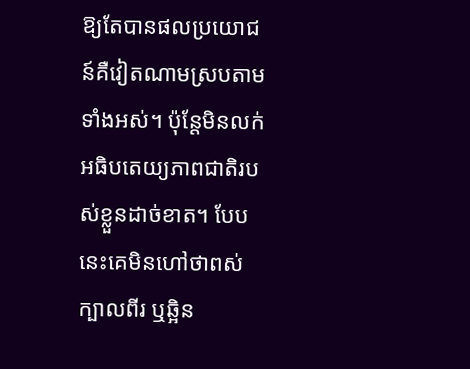ឱ្យតែបានផលប្រយោជន៍គឺវៀតណាមស្របតាមទាំងអស់។ ប៉ុន្តែមិនលក់អធិបតេយ្យភាពជាតិរបស់ខ្លួនដាច់ខាត។ បែបនេះគេមិនហៅថាពស់ក្បាលពីរ ឬឆ្អិន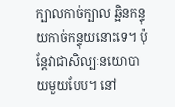ក្បាលកាច់ក្បាល ឆ្អិនកន្ទុយកាច់កន្ទុយនោះទេ។ ប៉ុន្តែវាជាសិល្បៈនយោបាយមួយបែប។ នៅ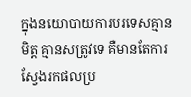ក្នុងនយោបាយការបរទេសគ្មានមិត្ត គ្មានសត្រូវទេ គឺមានតែការស្វែងរកផលប្រ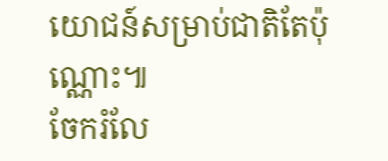យោជន៍សម្រាប់ជាតិតែប៉ុណ្ណោះ៕
ចែករំលែ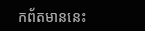កព័តមាននេះ